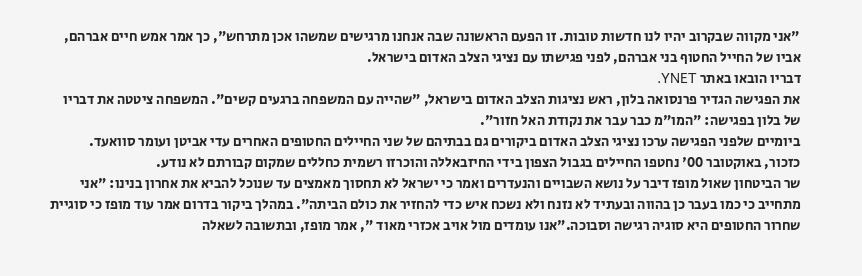"אני מקווה שבקרוב יהיו לנו חדשות טובות. זו הפעם הראשונה שבה אנחנו מרגישים שמשהו אכן מתרחש", כך אמר אמש חיים אברהם, אביו של החייל החטוף בני אברהם, לפני פגישתו עם נציגי הצלב האדום בישראל.
דבריו הובאו באתר YNET.
את הפגישה הגדיר פרנסואה בלון, ראש נציגות הצלב האדום בישראל, "שהייה עם המשפחה ברגעים קשים". המשפחה ציטטה את דבריו של בלון בפגישה: "המו"מ כבר עבר את נקודת האל חזור".
ביומיים שלפני הפגישה ערכו נציגי הצלב האדום ביקורים גם בבתיהם של שני החיילים החטופים האחרים עדי אביטן ועומר סוואעד.
כזכור, באוקטובר 00' נחטפו החיילים בגבול הצפון בידי החיזבאללה והוכרזו רשמית כחללים שמקום קבורתם לא נודע.
שר הביטחון שאול מופז דיבר על נושא השבויים והנעדרים ואמר כי ישראל לא תחסוך מאמצים עד שנוכל להביא את אחרון בנינו: "אני מתחייב כי כמו בעבר כן בהווה ובעתיד לא נזנח ולא נשכח איש כדי להחזיר את כולם הביתה". במהלך ביקור בדרום אמר עוד מופז כי סוגיית שחרור החטופים היא סוגיה רגישה וסבוכה."אנו עומדים מול אויב אכזרי מאוד ", אמר מופז, ובתשובה לשאלה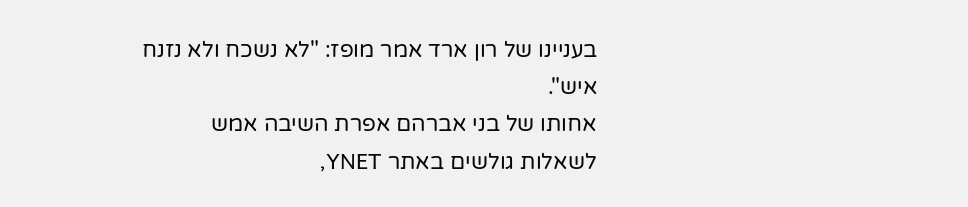בעניינו של רון ארד אמר מופז: "לא נשכח ולא נזנח איש".
אחותו של בני אברהם אפרת השיבה אמש לשאלות גולשים באתר YNET,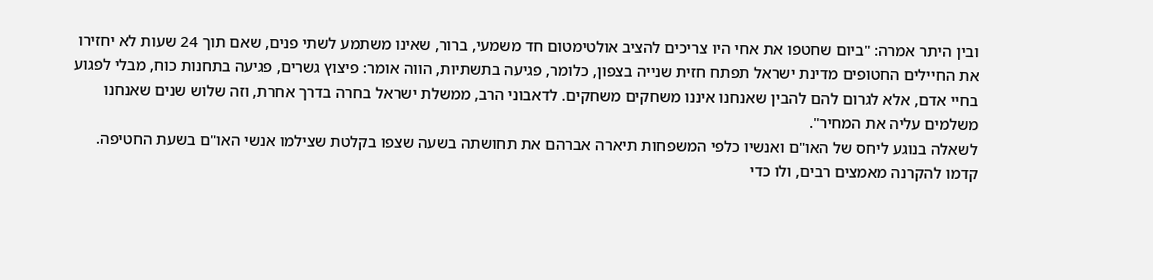ובין היתר אמרה: "ביום שחטפו את אחי היו צריכים להציב אולטימטום חד משמעי, ברור, שאינו משתמע לשתי פנים, שאם תוך 24 שעות לא יחזירו את החיילים החטופים מדינת ישראל תפתח חזית שנייה בצפון, כלומר, פגיעה בתשתיות, הווה אומר: פיצוץ גשרים, פגיעה בתחנות כוח, מבלי לפגוע בחיי אדם, אלא לגרום להם להבין שאנחנו איננו משחקים משחקים. לדאבוני הרב, ממשלת ישראל בחרה בדרך אחרת, וזה שלוש שנים שאנחנו משלמים עליה את המחיר".
לשאלה בנוגע ליחס של האו"ם ואנשיו כלפי המשפחות תיארה אברהם את תחושתה בשעה שצפו בקלטת שצילמו אנשי האו"ם בשעת החטיפה. קדמו להקרנה מאמצים רבים, ולו כדי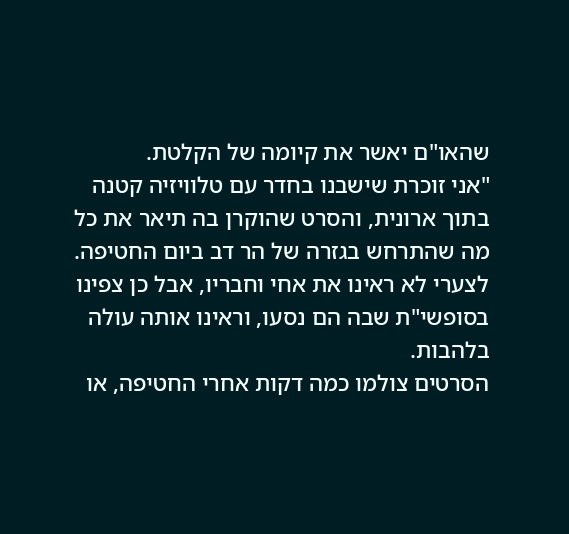שהאו"ם יאשר את קיומה של הקלטת.
"אני זוכרת שישבנו בחדר עם טלוויזיה קטנה בתוך ארונית, והסרט שהוקרן בה תיאר את כל מה שהתרחש בגזרה של הר דב ביום החטיפה.
לצערי לא ראינו את אחי וחבריו, אבל כן צפינו בסופשי"ת שבה הם נסעו, וראינו אותה עולה בלהבות.
הסרטים צולמו כמה דקות אחרי החטיפה, או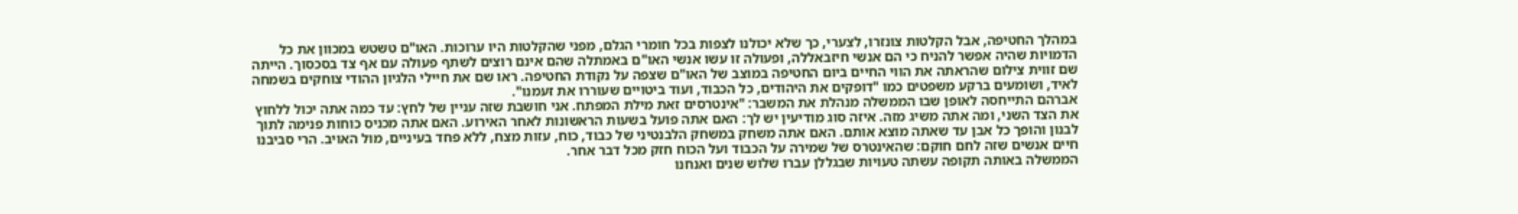במהלך החטיפה, אבל הקלטות צונזרו, לצערי, כך שלא יכולנו לצפות בכל חומרי הגלם, מפני שהקלטות היו ערוכות. האו"ם טשטש במכוון את כל הדמויות שהיה אפשר להניח כי הם אנשי חיזבאללה, ופעולה זו עשו אנשי האו"ם באמתלה שהם אינם רוצים לשתף פעולה עם אף צד בסכסוך. הייתה שם זווית צילום שהראתה את הווי החיים ביום החטיפה במוצב של האו"ם שצפה על נקודת החטיפה. ראו שם את חיילי הלגיון ההודי צוחקים בשמחה לאיד, ושומעים ברקע משפטים כמו "דופקים את היהודים, כל הכבוד, ועוד ביטויים שעוררו את זעמנו".
אברהם התייחסה לאופן שבו הממשלה מנהלת את המשבר: "אינטרסים זאת מילת המפתח. אני חושבת שזה עניין של לחץ: עד כמה אתה יכול ללחוץ את הצד השני, ומה אתה משיג מזה. איזה סוג מודיעין יש לך: האם אתה פועל בשעות הראשונות לאחר האירוע. האם אתה מכניס כוחות פנימה לתוך לבנון והופך כל אבן עד שאתה מוצא אותם. האם אתה משחק במשחק הלבנטיני של כבוד, כוח, עזות מצח, ללא פחד בעיניים, מול האויב. הרי סביבנו חיים אנשים שזה לחם חוקם: שהאינטרס של שמירה על הכבוד ועל הכוח חזק מכל דבר אחר.
הממשלה באותה תקופה עשתה טעויות שבגללן עברו שלוש שנים ואנחנו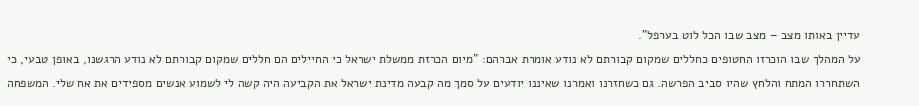עדיין באותו מצב – מצב שבו הכל לוט בערפל".
על המהלך שבו הוכרזו החטופים כחללים שמקום קבורתם לא נודע אומרת אברהם: "מיום הכרזת ממשלת ישראל כי החיילים הם חללים שמקום קבורתם לא נודע הרגשנו, באופן טבעי, כי השתחררו המתח והלחץ שהיו סביב הפרשה. גם כשחזרנו ואמרנו שאיננו יודעים על סמך מה קבעה מדינת ישראל את הקביעה היה קשה לי לשמוע אנשים מספידים את אח שלי. המשפחה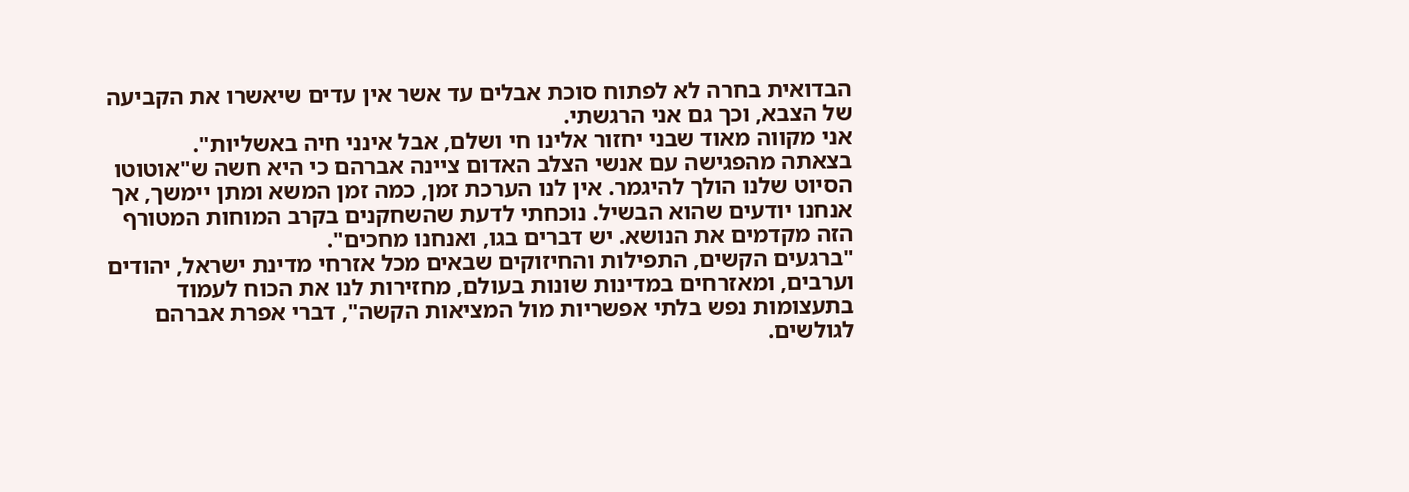הבדואית בחרה לא לפתוח סוכת אבלים עד אשר אין עדים שיאשרו את הקביעה של הצבא, וכך גם אני הרגשתי.
אני מקווה מאוד שבני יחזור אלינו חי ושלם, אבל אינני חיה באשליות".
בצאתה מהפגישה עם אנשי הצלב האדום ציינה אברהם כי היא חשה ש"אוטוטו הסיוט שלנו הולך להיגמר. אין לנו הערכת זמן, כמה זמן המשא ומתן יימשך, אך אנחנו יודעים שהוא הבשיל. נוכחתי לדעת שהשחקנים בקרב המוחות המטורף הזה מקדמים את הנושא. יש דברים בגו, ואנחנו מחכים".
"ברגעים הקשים, התפילות והחיזוקים שבאים מכל אזרחי מדינת ישראל, יהודים וערבים, ומאזרחים במדינות שונות בעולם, מחזירות לנו את הכוח לעמוד בתעצומות נפש בלתי אפשריות מול המציאות הקשה", דברי אפרת אברהם לגולשים.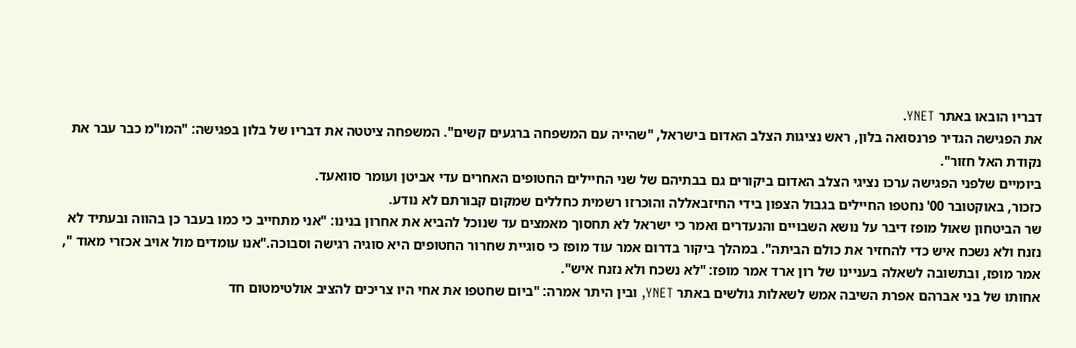דבריו הובאו באתר YNET.
את הפגישה הגדיר פרנסואה בלון, ראש נציגות הצלב האדום בישראל, "שהייה עם המשפחה ברגעים קשים". המשפחה ציטטה את דבריו של בלון בפגישה: "המו"מ כבר עבר את נקודת האל חזור".
ביומיים שלפני הפגישה ערכו נציגי הצלב האדום ביקורים גם בבתיהם של שני החיילים החטופים האחרים עדי אביטן ועומר סוואעד.
כזכור, באוקטובר 00' נחטפו החיילים בגבול הצפון בידי החיזבאללה והוכרזו רשמית כחללים שמקום קבורתם לא נודע.
שר הביטחון שאול מופז דיבר על נושא השבויים והנעדרים ואמר כי ישראל לא תחסוך מאמצים עד שנוכל להביא את אחרון בנינו: "אני מתחייב כי כמו בעבר כן בהווה ובעתיד לא נזנח ולא נשכח איש כדי להחזיר את כולם הביתה". במהלך ביקור בדרום אמר עוד מופז כי סוגיית שחרור החטופים היא סוגיה רגישה וסבוכה."אנו עומדים מול אויב אכזרי מאוד ", אמר מופז, ובתשובה לשאלה בעניינו של רון ארד אמר מופז: "לא נשכח ולא נזנח איש".
אחותו של בני אברהם אפרת השיבה אמש לשאלות גולשים באתר YNET, ובין היתר אמרה: "ביום שחטפו את אחי היו צריכים להציב אולטימטום חד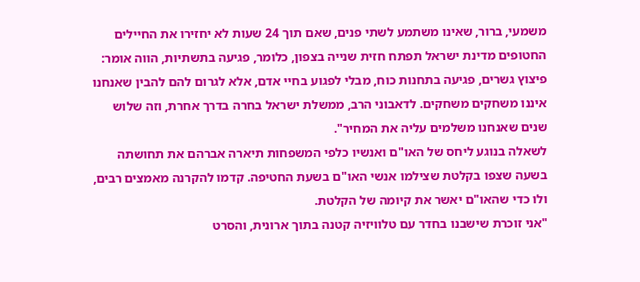משמעי, ברור, שאינו משתמע לשתי פנים, שאם תוך 24 שעות לא יחזירו את החיילים החטופים מדינת ישראל תפתח חזית שנייה בצפון, כלומר, פגיעה בתשתיות, הווה אומר: פיצוץ גשרים, פגיעה בתחנות כוח, מבלי לפגוע בחיי אדם, אלא לגרום להם להבין שאנחנו איננו משחקים משחקים. לדאבוני הרב, ממשלת ישראל בחרה בדרך אחרת, וזה שלוש שנים שאנחנו משלמים עליה את המחיר".
לשאלה בנוגע ליחס של האו"ם ואנשיו כלפי המשפחות תיארה אברהם את תחושתה בשעה שצפו בקלטת שצילמו אנשי האו"ם בשעת החטיפה. קדמו להקרנה מאמצים רבים, ולו כדי שהאו"ם יאשר את קיומה של הקלטת.
"אני זוכרת שישבנו בחדר עם טלוויזיה קטנה בתוך ארונית, והסרט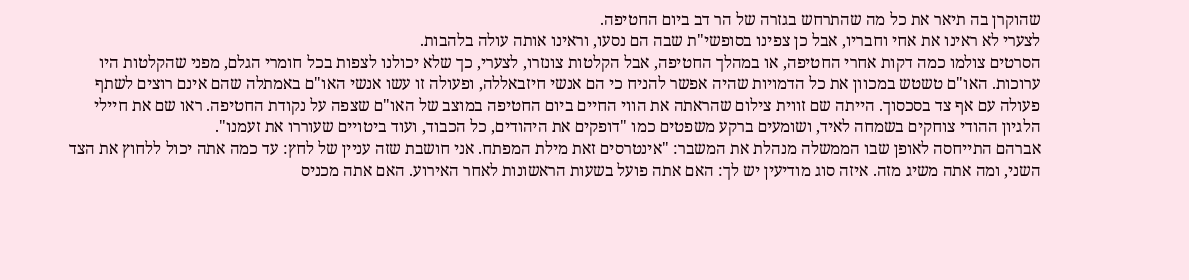שהוקרן בה תיאר את כל מה שהתרחש בגזרה של הר דב ביום החטיפה.
לצערי לא ראינו את אחי וחבריו, אבל כן צפינו בסופשי"ת שבה הם נסעו, וראינו אותה עולה בלהבות.
הסרטים צולמו כמה דקות אחרי החטיפה, או במהלך החטיפה, אבל הקלטות צונזרו, לצערי, כך שלא יכולנו לצפות בכל חומרי הגלם, מפני שהקלטות היו ערוכות. האו"ם טשטש במכוון את כל הדמויות שהיה אפשר להניח כי הם אנשי חיזבאללה, ופעולה זו עשו אנשי האו"ם באמתלה שהם אינם רוצים לשתף פעולה עם אף צד בסכסוך. הייתה שם זווית צילום שהראתה את הווי החיים ביום החטיפה במוצב של האו"ם שצפה על נקודת החטיפה. ראו שם את חיילי הלגיון ההודי צוחקים בשמחה לאיד, ושומעים ברקע משפטים כמו "דופקים את היהודים, כל הכבוד, ועוד ביטויים שעוררו את זעמנו".
אברהם התייחסה לאופן שבו הממשלה מנהלת את המשבר: "אינטרסים זאת מילת המפתח. אני חושבת שזה עניין של לחץ: עד כמה אתה יכול ללחוץ את הצד השני, ומה אתה משיג מזה. איזה סוג מודיעין יש לך: האם אתה פועל בשעות הראשונות לאחר האירוע. האם אתה מכניס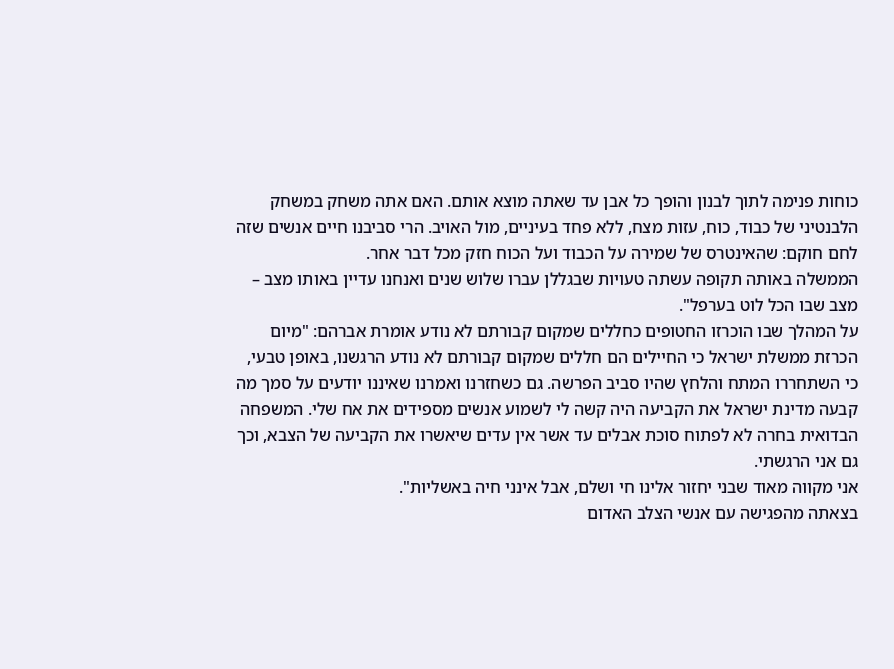כוחות פנימה לתוך לבנון והופך כל אבן עד שאתה מוצא אותם. האם אתה משחק במשחק הלבנטיני של כבוד, כוח, עזות מצח, ללא פחד בעיניים, מול האויב. הרי סביבנו חיים אנשים שזה לחם חוקם: שהאינטרס של שמירה על הכבוד ועל הכוח חזק מכל דבר אחר.
הממשלה באותה תקופה עשתה טעויות שבגללן עברו שלוש שנים ואנחנו עדיין באותו מצב – מצב שבו הכל לוט בערפל".
על המהלך שבו הוכרזו החטופים כחללים שמקום קבורתם לא נודע אומרת אברהם: "מיום הכרזת ממשלת ישראל כי החיילים הם חללים שמקום קבורתם לא נודע הרגשנו, באופן טבעי, כי השתחררו המתח והלחץ שהיו סביב הפרשה. גם כשחזרנו ואמרנו שאיננו יודעים על סמך מה קבעה מדינת ישראל את הקביעה היה קשה לי לשמוע אנשים מספידים את אח שלי. המשפחה הבדואית בחרה לא לפתוח סוכת אבלים עד אשר אין עדים שיאשרו את הקביעה של הצבא, וכך גם אני הרגשתי.
אני מקווה מאוד שבני יחזור אלינו חי ושלם, אבל אינני חיה באשליות".
בצאתה מהפגישה עם אנשי הצלב האדום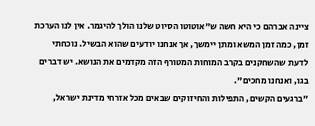ציינה אברהם כי היא חשה ש"אוטוטו הסיוט שלנו הולך להיגמר. אין לנו הערכת זמן, כמה זמן המשא ומתן יימשך, אך אנחנו יודעים שהוא הבשיל. נוכחתי לדעת שהשחקנים בקרב המוחות המטורף הזה מקדמים את הנושא. יש דברים בגו, ואנחנו מחכים".
"ברגעים הקשים, התפילות והחיזוקים שבאים מכל אזרחי מדינת ישראל,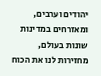יהודים וערבים, ומאזרחים במדינות שונות בעולם, מחזירות לנו את הכוח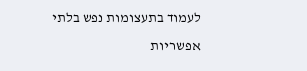לעמוד בתעצומות נפש בלתי אפשריות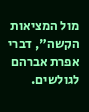מול המציאות הקשה", דברי אפרת אברהם לגולשים.